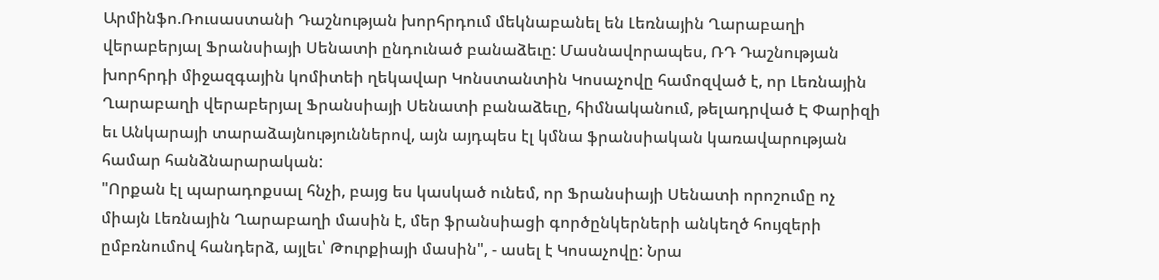Արմինֆո.Ռուսաստանի Դաշնության խորհրդում մեկնաբանել են Լեռնային Ղարաբաղի վերաբերյալ Ֆրանսիայի Սենատի ընդունած բանաձեւը: Մասնավորապես, ՌԴ Դաշնության խորհրդի միջազգային կոմիտեի ղեկավար Կոնստանտին Կոսաչովը համոզված է, որ Լեռնային Ղարաբաղի վերաբերյալ Ֆրանսիայի Սենատի բանաձեւը, հիմնականում, թելադրված Է Փարիզի եւ Անկարայի տարաձայնություններով, այն այդպես էլ կմնա ֆրանսիական կառավարության համար հանձնարարական:
"Որքան էլ պարադոքսալ հնչի, բայց ես կասկած ունեմ, որ Ֆրանսիայի Սենատի որոշումը ոչ միայն Լեռնային Ղարաբաղի մասին է, մեր ֆրանսիացի գործընկերների անկեղծ հույզերի ըմբռնումով հանդերձ, այլեւ՝ Թուրքիայի մասին", - ասել է Կոսաչովը: Նրա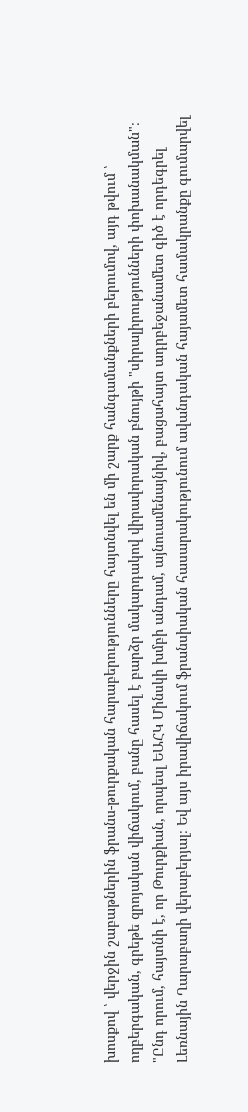խոսքով ՝ վերջին շաբաթներին ֆրանս-թուրքական հարաբերությունները հայտնվել են մի շարք հանգամանքների բերումով, այդ թվում ՝ ողբերգական, գրեթե զրոյական վիճակում, բանը հասել է բարձր մակարդակով վիրավորական բնույթի "սիրալիրությունների փոխանակման"։ "Ընդ որում, հայտնի է, որ Թուրքիան, որպեսլ ԵԱՀԿ Մինսկի խմբի անդամ, այնուամենայնիվ, բացահայտ ադրբեջանամետ գիծ է որդեգրել Լեռնային Ղարաբաղի վերաբերյալ։ Եվ այս իրավիճակում ֆրանսիական հասարակությունում ավանդական հայամետ համակրանքը գումարվել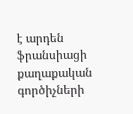է արդեն ֆրանսիացի քաղաքական գործիչների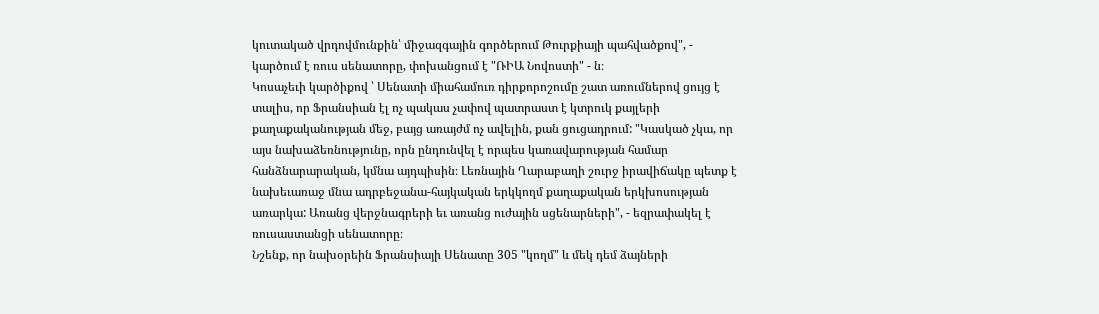կուտակած վրդովմունքին՝ միջազգային գործերում Թուրքիայի պահվածքով", - կարծում է ռուս սենատորը, փոխանցում է "ՌԻԱ Նովոստի" - ն։
Կոսաչեւի կարծիքով ՝ Սենատի միահամուռ դիրքորոշումը շատ առումներով ցույց է տալիս, որ Ֆրանսիան էլ ոչ պակաս չափով պատրաստ է կտրուկ քայլերի քաղաքականության մեջ, բայց առայժմ ոչ ավելին, քան ցուցադրում: "Կասկած չկա, որ այս նախաձեռնությունը, որն ընդունվել է որպես կառավարության համար հանձնարարական, կմնա այդպիսին։ Լեռնային Ղարաբաղի շուրջ իրավիճակը պետք է նախեւառաջ մնա ադրբեջանա-հայկական երկկողմ քաղաքական երկխոսության առարկա: Առանց վերջնագրերի եւ առանց ուժային սցենարների", - եզրափակել է ռուսաստանցի սենատորը։
Նշենք, որ նախօրեին Ֆրանսիայի Սենատը 305 "կողմ" և մեկ դեմ ձայների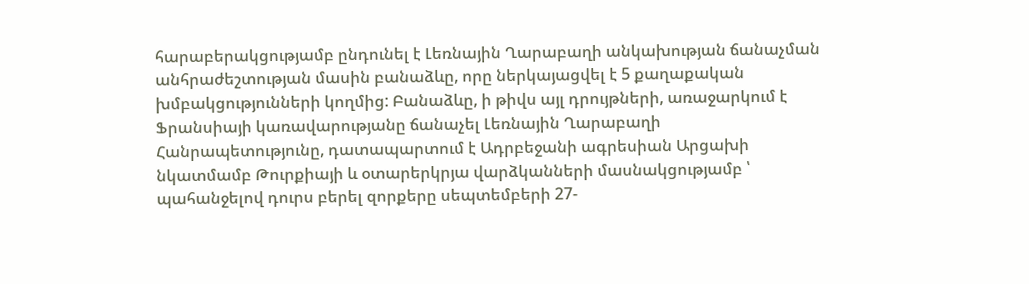հարաբերակցությամբ ընդունել է Լեռնային Ղարաբաղի անկախության ճանաչման անհրաժեշտության մասին բանաձևը, որը ներկայացվել է 5 քաղաքական խմբակցությունների կողմից: Բանաձևը, ի թիվս այլ դրույթների, առաջարկում է Ֆրանսիայի կառավարությանը ճանաչել Լեռնային Ղարաբաղի Հանրապետությունը, դատապարտում է Ադրբեջանի ագրեսիան Արցախի նկատմամբ Թուրքիայի և օտարերկրյա վարձկանների մասնակցությամբ ՝ պահանջելով դուրս բերել զորքերը սեպտեմբերի 27-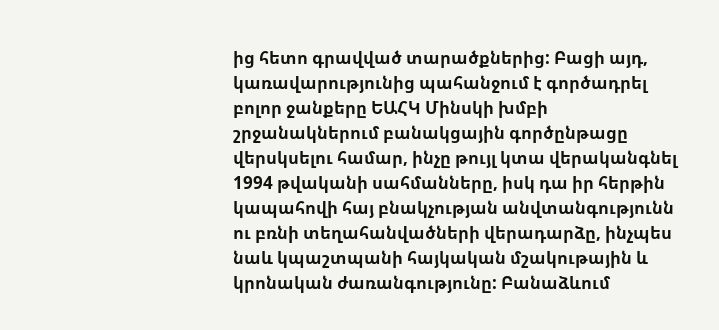ից հետո գրավված տարածքներից: Բացի այդ, կառավարությունից պահանջում է գործադրել բոլոր ջանքերը ԵԱՀԿ Մինսկի խմբի շրջանակներում բանակցային գործընթացը վերսկսելու համար, ինչը թույլ կտա վերականգնել 1994 թվականի սահմանները, իսկ դա իր հերթին կապահովի հայ բնակչության անվտանգությունն ու բռնի տեղահանվածների վերադարձը, ինչպես նաև կպաշտպանի հայկական մշակութային և կրոնական ժառանգությունը: Բանաձևում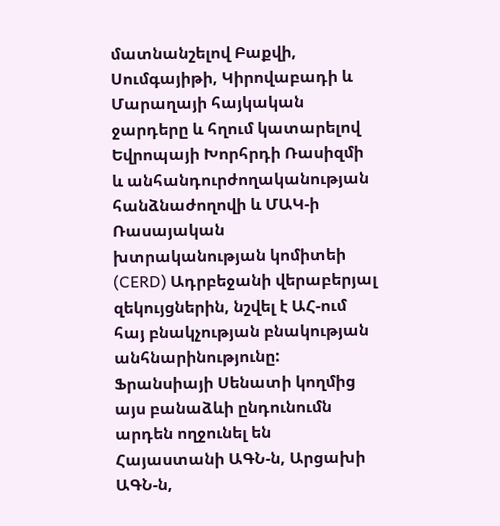մատնանշելով Բաքվի, Սումգայիթի, Կիրովաբադի և Մարաղայի հայկական ջարդերը և հղում կատարելով Եվրոպայի Խորհրդի Ռասիզմի և անհանդուրժողականության հանձնաժողովի և ՄԱԿ-ի Ռասայական խտրականության կոմիտեի (CERD) Ադրբեջանի վերաբերյալ զեկույցներին, նշվել է ԱՀ-ում հայ բնակչության բնակության անհնարինությունը:
Ֆրանսիայի Սենատի կողմից այս բանաձևի ընդունումն արդեն ողջունել են Հայաստանի ԱԳՆ-ն, Արցախի ԱԳՆ-ն,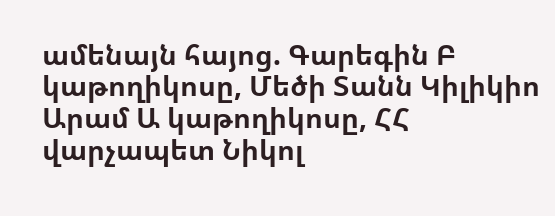ամենայն հայոց. Գարեգին Բ կաթողիկոսը, Մեծի Տանն Կիլիկիո Արամ Ա կաթողիկոսը, ՀՀ վարչապետ Նիկոլ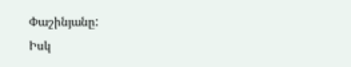Փաշինյանը:
Իսկ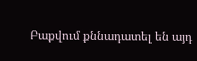Բաքվում քննադատել են այդ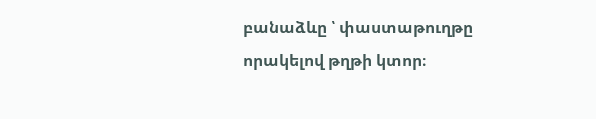բանաձևը ՝ փաստաթուղթը որակելով թղթի կտոր։